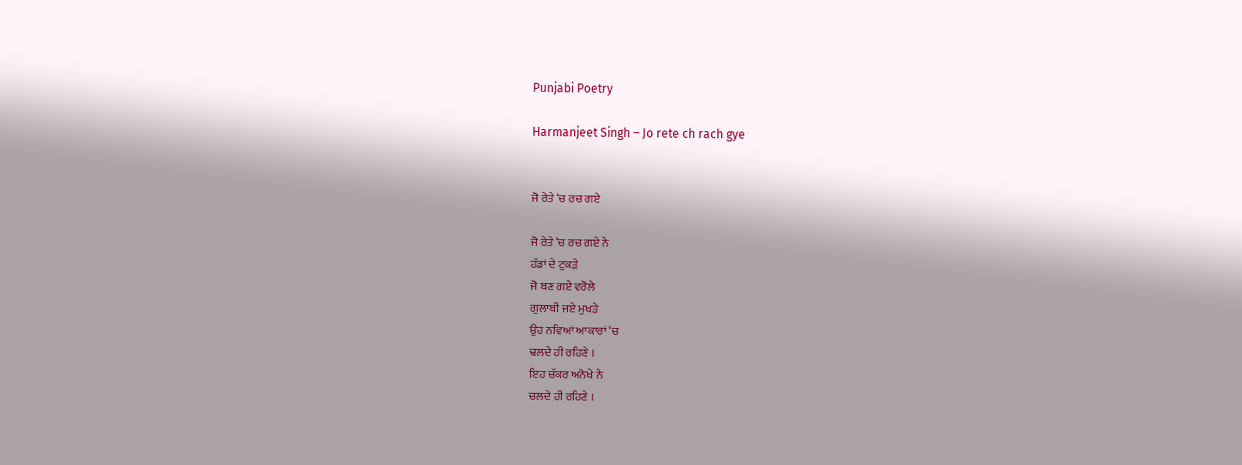Punjabi Poetry

Harmanjeet Singh – Jo rete ch rach gye


ਜੋ ਰੇਤੇ ‘ਚ ਰਚ ਗਏ

ਜੋ ਰੇਤੇ ‘ਚ ਰਚ ਗਏ ਨੇ
ਹੱਡਾਂ ਦੇ ਟੁਕੜੇ
ਜੋ ਬਣ ਗਏ ਵਰੋਲੇ
ਗੁਲਾਬੀ ਜਏ ਮੁਖੜੇ
ਉਹ ਨਵਿਆਂ ਆਕਾਰਾਂ ‘ਚ
ਢਲਦੇ ਹੀ ਰਹਿਣੇ ।
ਇਹ ਚੱਕਰ ਅਨੋਖੇ ਨੇ
ਚਲਦੇ ਹੀ ਰਹਿਣੇ ।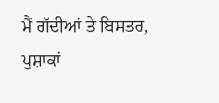ਮੈਂ ਗੱਦੀਆਂ ਤੇ ਬਿਸਤਰ,
ਪੁਸ਼ਾਕਾਂ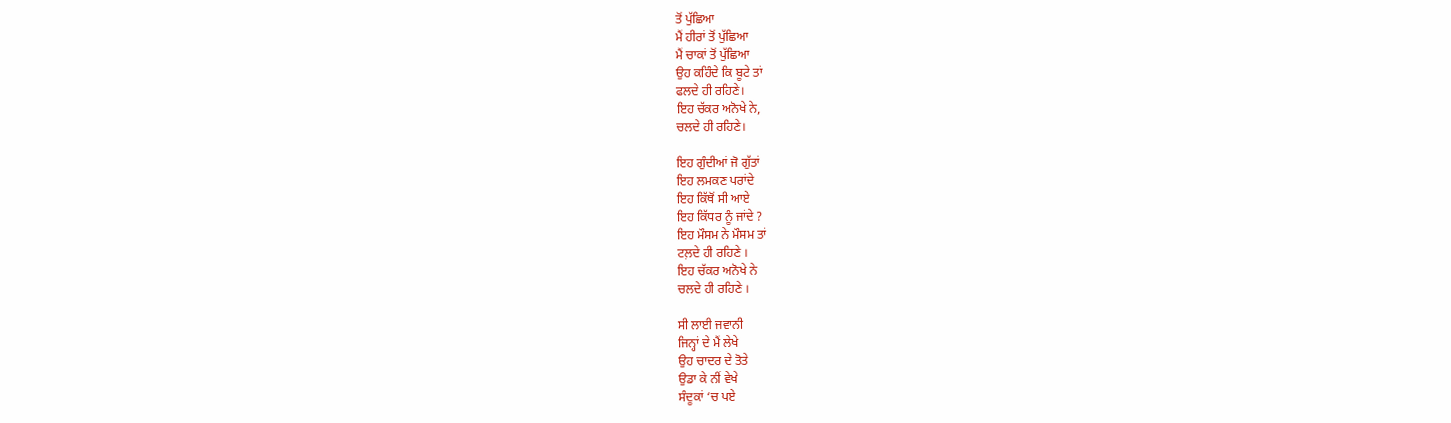ਤੋਂ ਪੁੱਛਿਆ
ਮੈਂ ਹੀਰਾਂ ਤੋਂ ਪੁੱਛਿਆ
ਮੈਂ ਚਾਕਾਂ ਤੋਂ ਪੁੱਛਿਆ
ਉਹ ਕਹਿੰਦੇ ਕਿ ਬੂਟੇ ਤਾਂ
ਫਲਦੇ ਹੀ ਰਹਿਣੇ।
ਇਹ ਚੱਕਰ ਅਨੋਖੇ ਨੇ,
ਚਲਦੇ ਹੀ ਰਹਿਣੇ।

ਇਹ ਗੁੰਦੀਆਂ ਜੋ ਗੁੱਤਾਂ
ਇਹ ਲਮਕਣ ਪਰਾਂਦੇ
ਇਹ ਕਿੱਥੋਂ ਸੀ ਆਏ
ਇਹ ਕਿੱਧਰ ਨੂੰ ਜਾਂਦੇ ?
ਇਹ ਮੌਸਮ ਨੇ ਮੌਸਮ ਤਾਂ
ਟਲ਼ਦੇ ਹੀ ਰਹਿਣੇ ।
ਇਹ ਚੱਕਰ ਅਨੋਖੇ ਨੇ
ਚਲਦੇ ਹੀ ਰਹਿਣੇ ।

ਸੀ ਲਾਈ ਜਵਾਨੀ
ਜਿਨ੍ਹਾਂ ਦੇ ਮੈਂ ਲੇਖੇ
ਉਹ ਚਾਦਰ ਦੇ ਤੋਤੇ
ਉਡਾ ਕੇ ਨੀਂ ਵੇਖੇ
ਸੰਦੂਕਾਂ ‘ਚ ਪਏ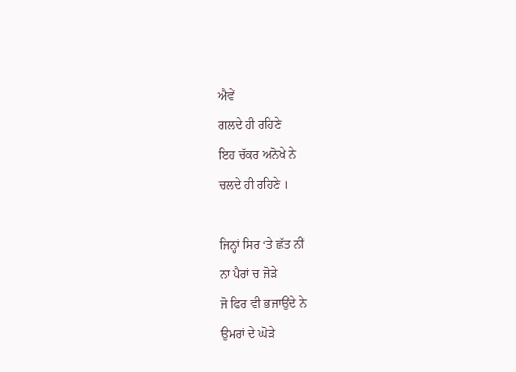ਐਵੇਂ
ਗਲਦੇ ਹੀ ਰਹਿਣੇ
ਇਹ ਚੱਕਰ ਅਨੋਖੇ ਨੇ
ਚਲਦੇ ਹੀ ਰਹਿਣੇ ।

ਜਿਨ੍ਹਾਂ ਸਿਰ ‘ਤੇ ਛੱਤ ਨੀਂ
ਨਾ ਪੈਰਾਂ ਚ ਜੋੜੇ
ਜੋ ਫਿਰ ਵੀ ਭਜਾਉਂਦੇ ਨੇ
ਉਮਰਾਂ ਦੇ ਘੋੜੇ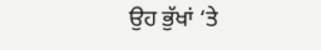ਉਹ ਭੁੱਖਾਂ ‘ਤੇ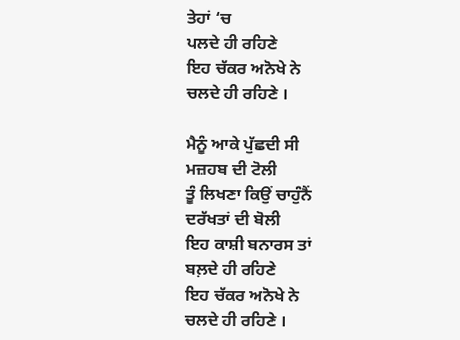ਤੇਹਾਂ ‘ਚ
ਪਲਦੇ ਹੀ ਰਹਿਣੇ
ਇਹ ਚੱਕਰ ਅਨੋਖੇ ਨੇ
ਚਲਦੇ ਹੀ ਰਹਿਣੇ ।

ਮੈਨੂੰ ਆਕੇ ਪੁੱਛਦੀ ਸੀ
ਮਜ਼ਹਬ ਦੀ ਟੋਲੀ
ਤੂੰ ਲਿਖਣਾ ਕਿਉਂ ਚਾਹੁੰਨੈਂ
ਦਰੱਖਤਾਂ ਦੀ ਬੋਲੀ
ਇਹ ਕਾਸ਼ੀ ਬਨਾਰਸ ਤਾਂ
ਬਲ਼ਦੇ ਹੀ ਰਹਿਣੇ
ਇਹ ਚੱਕਰ ਅਨੋਖੇ ਨੇ
ਚਲਦੇ ਹੀ ਰਹਿਣੇ ।